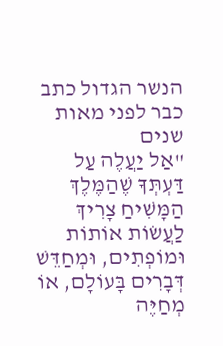הנשר הגדול כתב כבר לפני מאות שנים
"אַל יַעֲלֶה עַל דַּעְתְּךָ שֶׁהַמֶּלֶךְ הַמָּשִׁיחַ צָרִיךְ לַעֲשׂוֹת אוֹתוֹת וּמוֹפְתִים, וּמְחַדֵּשׁ דְּבָרִים בָּעוֹלָם, אוֹ מְחַיֶּה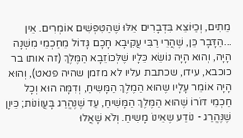מֵתִים, וְכַיּוֹצֵא בִּדְבָרִים אֵלּוּ שֶׁהַטִּפְּשִׁים אוֹמְרִים. אֵין ...הַדָּבָר כֵּן, שֶׁהֲרֵי רַבִּי עֲקִיבָא חָכָם גָּדוֹל מֵחַכְמֵי מִשְׁנָה הָיָה, וְהוּא הָיָה נוֹשֵׂא כֵּלָיו שֶׁלְּכוֹזֵבָא הַמֶּלֶךְ (זה אותו בר כוכבא, עידו, שכתבת עליו לא מזמן שהיה פנאט), וְהוּא הָיָה אוֹמֵר עָלָיו שֶהוּא הַמֶלֶךְ הַמָּשִיחַ, וְדִמָּה הוּא וְכָל חַכְמֵי דּוֹרוֹ שֶׁהוּא הַמֶּלֶךְ הַמָּשִׁיחַ, עַד שֶׁנֶּהֱרַג בָּעֲווֹנוֹת; כֵּיוָן שֶׁנֶּהֱרַג - נוֹדַע שֶאֵינוֹ מָשִיחַ. וְלֹא שָׁאֲלוּ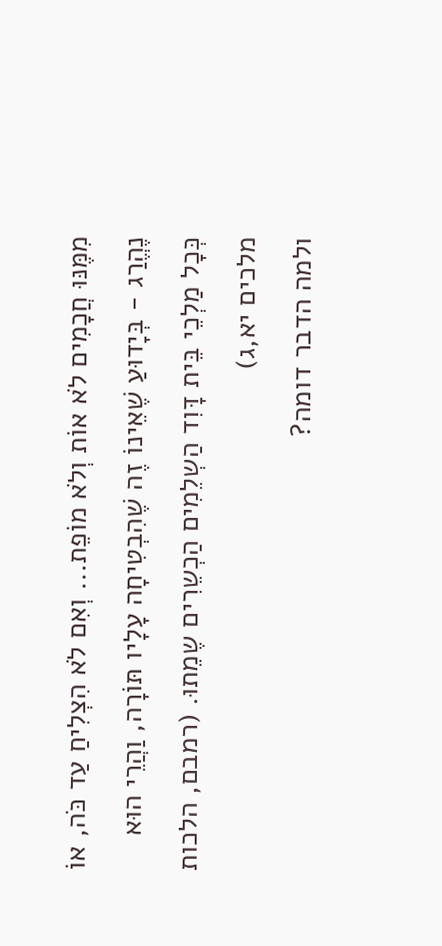מִמֶּנּוּ חֲכָמִים לֹא אוֹת וְלֹא מוֹפֵת... וְאִם לֹא הִצְלִיחַ עַד כֹּה, אוֹ נֶהֱרַג - בְּיָדוּעַ שֶׁאֵינוֹ זֶה שֶׁהִבְטִיחָה עָלָיו תּוֹרָה, וַהֲרֵי הוּא כְּכָל מַלְכֵי בֵּית דָּוִד הַשְלֵמִים הַכְשֵרִים שֶמֵתוּ. (רמבם, הלכות מלכים יא,ג)
ולמה הדבר דומה?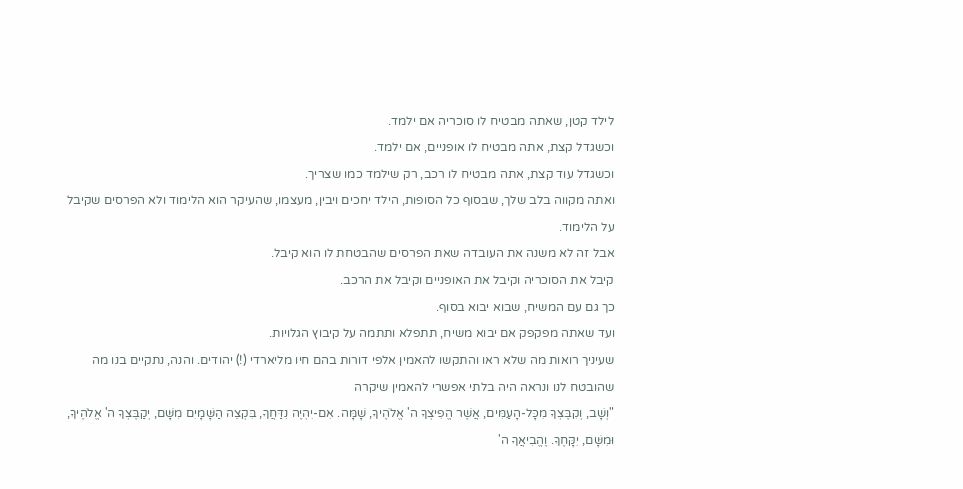לילד קטן, שאתה מבטיח לו סוכריה אם ילמד.
וכשגדל קצת, אתה מבטיח לו אופניים, אם ילמד.
וכשגדל עוד קצת, אתה מבטיח לו רכב, רק שילמד כמו שצריך.
ואתה מקווה בלב שלך, שבסוף כל הסופות, הילד יחכים ויבין, מעצמו, שהעיקר הוא הלימוד ולא הפרסים שקיבל על הלימוד.
אבל זה לא משנה את העובדה שאת הפרסים שהבטחת לו הוא קיבל.
קיבל את הסוכריה וקיבל את האופניים וקיבל את הרכב.
כך גם עם המשיח, שבוא יבוא בסוף.
ועד שאתה מפקפק אם יבוא משיח, תתפלא ותתמה על קיבוץ הגלויות.
שעיניך רואות מה שלא ראו והתקשו להאמין אלפי דורות בהם חיו מליארדי (!) יהודים. והנה, נתקיים בנו מה שהובטח לנו ונראה היה בלתי אפשרי להאמין שיקרה
"וְשָׁב, וְקִבֶּצְךָ מִכָּל-הָעַמִּים, אֲשֶׁר הֱפִיצְךָ ה' אֱלֹהֶיךָ, שָׁמָּה. אִם-יִהְיֶה נִדַּחֲךָ, בִּקְצֵה הַשָּׁמָיִם מִשָּׁם, יְקַבֶּצְךָ ה' אֱלֹהֶיךָ, וּמִשָּׁם, יִקָּחֶךָ. וֶהֱבִיאֲךָ ה'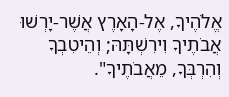אֱלֹהֶיךָ, אֶל-הָאָרֶץ אֲשֶׁר-יָרְשׁוּ אֲבֹתֶיךָ וִירִשְׁתָּהּ; וְהֵיטִבְךָ וְהִרְבְּךָ, מֵאֲבֹתֶיךָ".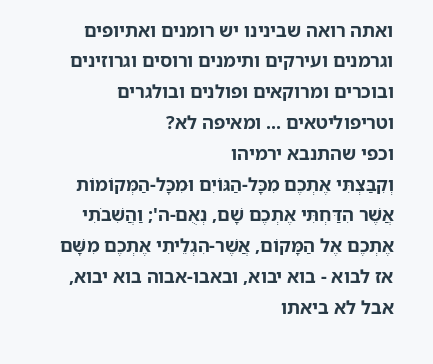ואתה רואה שבינינו יש רומנים ואתיופים וגרמנים ועירקים ותימנים ורוסים וגרוזינים ובוכרים ומרוקאים ופולנים ובולגרים וטריפוליטאים ... ומאיפה לא?
וכפי שהתנבא ירמיהו
וְקִבַּצְתִּי אֶתְכֶם מִכָּל-הַגּוֹיִם וּמִכָּל-הַמְּקוֹמוֹת אֲשֶׁר הִדַּחְתִּי אֶתְכֶם שָׁם, נְאֻם-ה'; וַהֲשִׁבֹתִי אֶתְכֶם אֶל הַמָּקוֹם, אֲשֶׁר-הִגְלֵיתִי אֶתְכֶם מִשָּׁם
אז לבוא - בוא יבוא, ובאבו-אבוה בוא יבוא, אבל לא ביאתו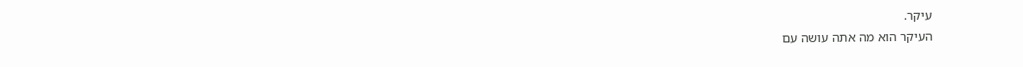עיקר.
העיקר הוא מה אתה עושה עם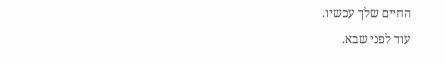החיים שלך עכשיו.
עוד לפני שבא.